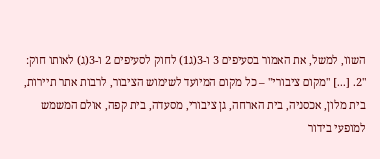השוו, למשל, את האמור בסעיפים 3 ו-3(ג1) לחוק לסעיפים 2 ו-3(ג) לאותו חוק:
"2. [...] "מקום ציבורי" – כל מקום המיועד לשימוש הציבור, לרבות אתר תיירות, בית מלון, אכסניה, בית הארחה, גן ציבורי, מסעדה, בית קפה, אולם המשמש למופעי בידור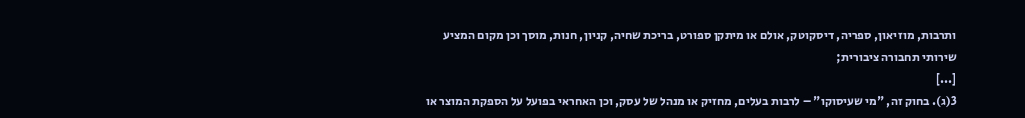ותרבות, מוזיאון, ספריה, דיסקוטק, אולם או מיתקן ספורט, בריכת שחיה, קניון, חנות, מוסך וכן מקום המציע שירותי תחבורה ציבורית;
[...]
3(ג). בחוק זה, "מי שעיסוקו" – לרבות בעלים, מחזיק או מנהל של עסק, וכן האחראי בפועל על הספקת המוצר או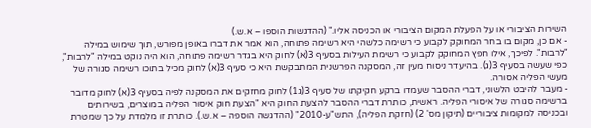השירות הציבורי או על הפעלת המקום הציבורי או הכניסה אליו." (ההדגשות הוספו – א.ש.)
- אם כן, מקום בו בחר המחוקק לקבוע כי רשימה כלשהי היא רשימה פתוחה, הוא אמר את דברו באופן מפורש, תוך שימוש במילה "לרבות". לפיכך, אילו חפץ המחוקק לקבוע כי רשימת העילות בסעיף 3(א) לחוק היא בגדר רשימה פתוחה, הוא היה נוקט במילה "לרבות", כפי שעשה בסעיף 3(ג). בהיעדר ניסוח מעין זה, המסקנה הפרשנית המתבקשת היא כי סעיף 3(א) לחוק מכיל בתוכו רשימה סגורה של מעשי הפליה אסורה.
- מעבר להיבט הלשוני, דברי ההסבר שעמדו ברקע חקיקתו של סעיף 3(ג1) לחוק מחזקים את המסקנה לפיה בסעיף 3(א) לחוק מדובר ברשימה סגורה של איסורי הפליה. ראשית, כותרת דברי ההסבר להצעת החוק היא "הצעת חוק איסור הפליה במוצרים, בשירותים ובכניסה למקומות ציבוריים (תיקון מס' 2) (חזקת הפליה), התש"ע-2010" (ההדגשה הוספה – א.ש.). כותרת זו מלמדת על כך שמטרת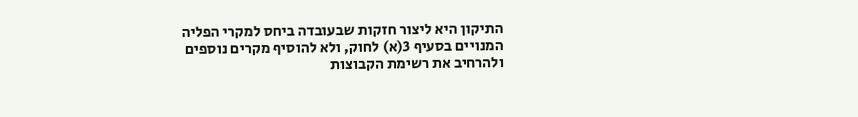התיקון היא ליצור חזקות שבעובדה ביחס למקרי הפליה המנויים בסעיף 3(א) לחוק, ולא להוסיף מקרים נוספים ולהרחיב את רשימת הקבוצות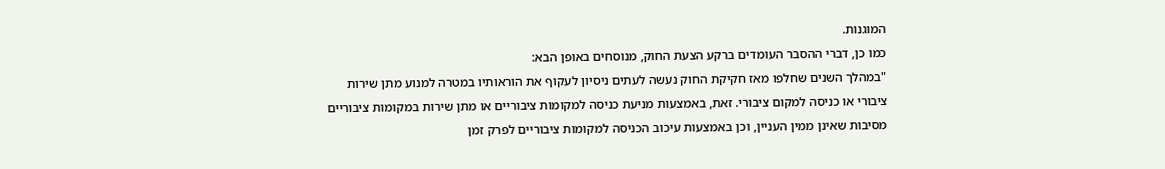המוגנות.
כמו כן, דברי ההסבר העומדים ברקע הצעת החוק, מנוסחים באופן הבא:
"במהלך השנים שחלפו מאז חקיקת החוק נעשה לעתים ניסיון לעקוף את הוראותיו במטרה למנוע מתן שירות ציבורי או כניסה למקום ציבורי. זאת, באמצעות מניעת כניסה למקומות ציבוריים או מתן שירות במקומות ציבוריים מסיבות שאינן ממין העניין, וכן באמצעות עיכוב הכניסה למקומות ציבוריים לפרק זמן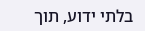בלתי ידוע, תוך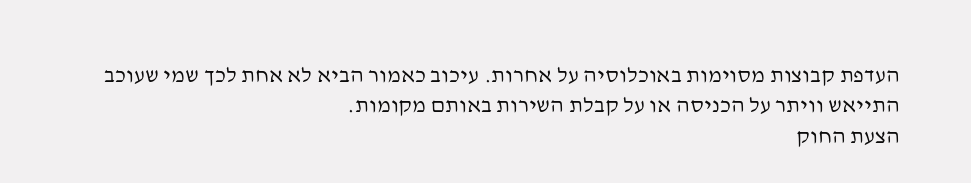העדפת קבוצות מסוימות באוכלוסיה על אחרות. עיכוב כאמור הביא לא אחת לכך שמי שעוכב התייאש וויתר על הכניסה או על קבלת השירות באותם מקומות.
הצעת החוק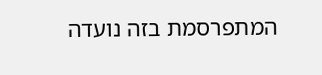המתפרסמת בזה נועדה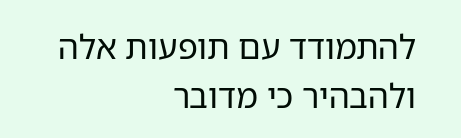להתמודד עם תופעות אלה ולהבהיר כי מדובר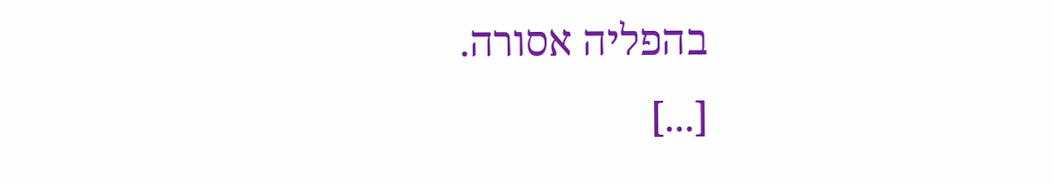בהפליה אסורה.
[...]